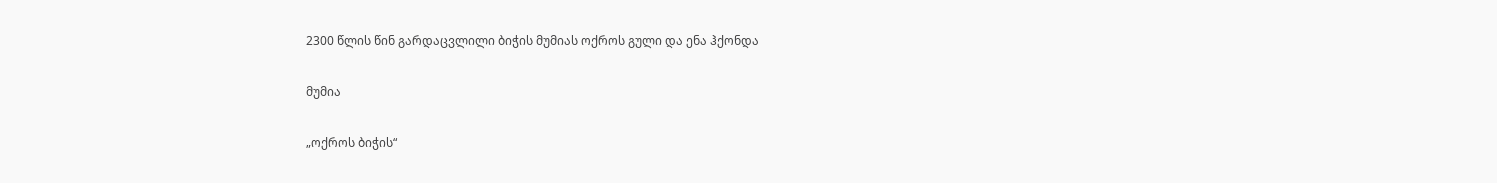2300 წლის წინ გარდაცვლილი ბიჭის მუმიას ოქროს გული და ენა ჰქონდა

მუმია

„ოქროს ბიჭის“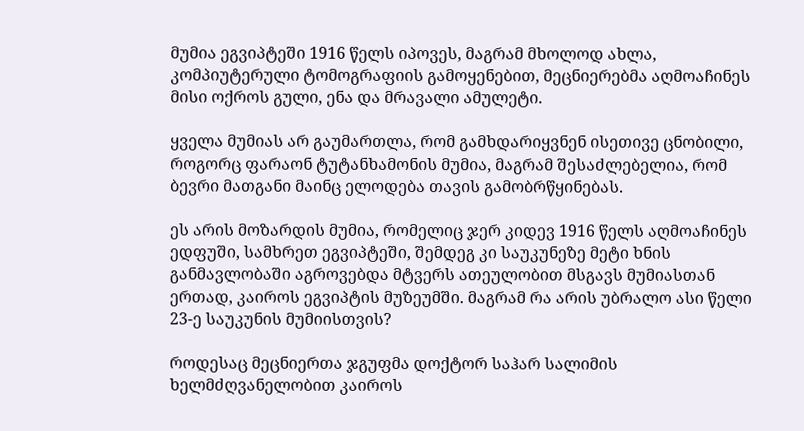მუმია ეგვიპტეში 1916 წელს იპოვეს, მაგრამ მხოლოდ ახლა, კომპიუტერული ტომოგრაფიის გამოყენებით, მეცნიერებმა აღმოაჩინეს მისი ოქროს გული, ენა და მრავალი ამულეტი.

ყველა მუმიას არ გაუმართლა, რომ გამხდარიყვნენ ისეთივე ცნობილი, როგორც ფარაონ ტუტანხამონის მუმია, მაგრამ შესაძლებელია, რომ ბევრი მათგანი მაინც ელოდება თავის გამობრწყინებას.

ეს არის მოზარდის მუმია, რომელიც ჯერ კიდევ 1916 წელს აღმოაჩინეს ედფუში, სამხრეთ ეგვიპტეში, შემდეგ კი საუკუნეზე მეტი ხნის განმავლობაში აგროვებდა მტვერს ათეულობით მსგავს მუმიასთან ერთად, კაიროს ეგვიპტის მუზეუმში. მაგრამ რა არის უბრალო ასი წელი 23-ე საუკუნის მუმიისთვის?

როდესაც მეცნიერთა ჯგუფმა დოქტორ საჰარ სალიმის ხელმძღვანელობით კაიროს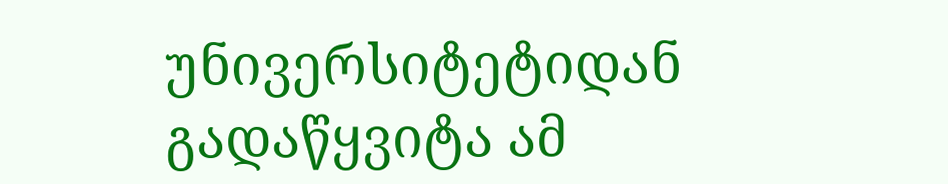უნივერსიტეტიდან გადაწყვიტა ამ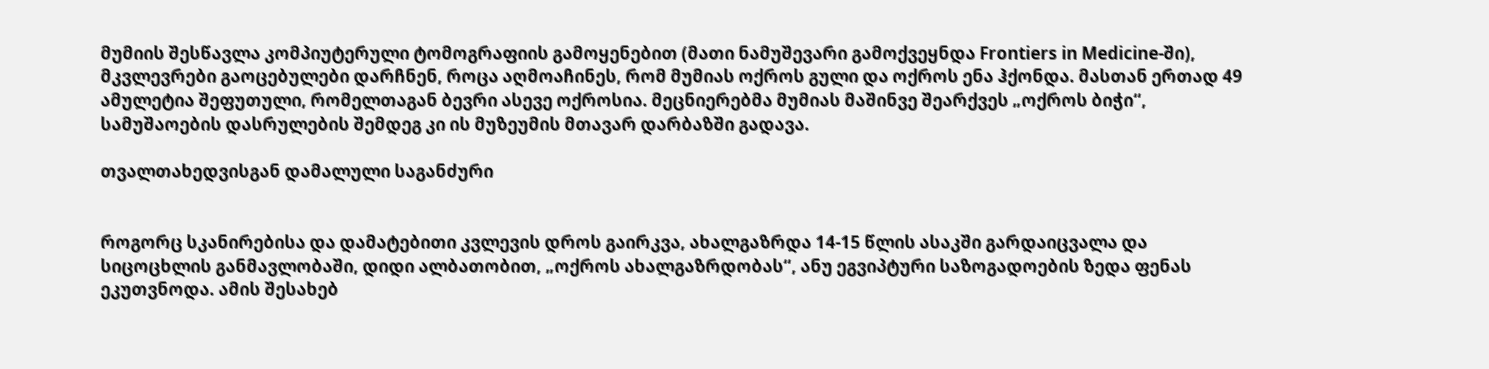მუმიის შესწავლა კომპიუტერული ტომოგრაფიის გამოყენებით (მათი ნამუშევარი გამოქვეყნდა Frontiers in Medicine-ში), მკვლევრები გაოცებულები დარჩნენ, როცა აღმოაჩინეს, რომ მუმიას ოქროს გული და ოქროს ენა ჰქონდა. მასთან ერთად 49 ამულეტია შეფუთული, რომელთაგან ბევრი ასევე ოქროსია. მეცნიერებმა მუმიას მაშინვე შეარქვეს „ოქროს ბიჭი“, სამუშაოების დასრულების შემდეგ კი ის მუზეუმის მთავარ დარბაზში გადავა.

თვალთახედვისგან დამალული საგანძური


როგორც სკანირებისა და დამატებითი კვლევის დროს გაირკვა, ახალგაზრდა 14-15 წლის ასაკში გარდაიცვალა და სიცოცხლის განმავლობაში, დიდი ალბათობით, „ოქროს ახალგაზრდობას“, ანუ ეგვიპტური საზოგადოების ზედა ფენას ეკუთვნოდა. ამის შესახებ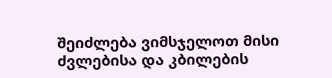შეიძლება ვიმსჯელოთ მისი ძვლებისა და კბილების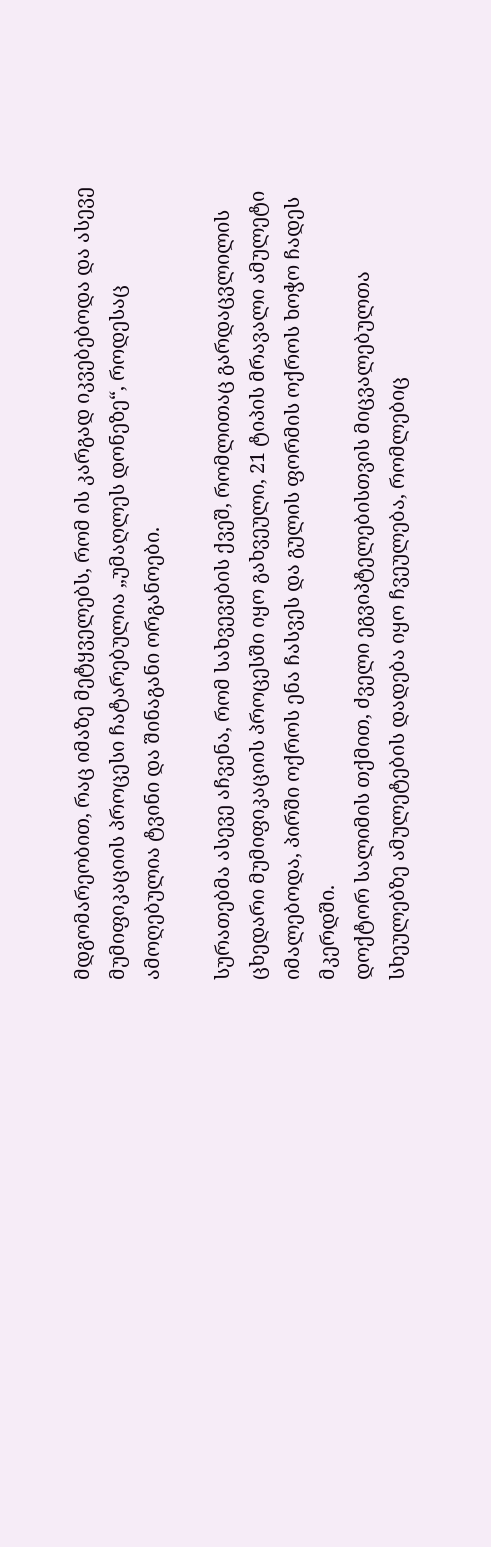მდგომარეობით, რაც იმაზე მეტყველებს, რომ ის კარგად იკვებებოდა და ასევე მუმიფიკაციის პროცესი ჩატარებულია „უმაღლეს დონეზე“, როდესაც ამოღებულია ტვინი და შინაგანი ორგანოები.

სურათებმა ასევე აჩვენა, რომ სახვევების ქვეშ, რომლითაც გარდაცვლილის ცხედარი მუმიფიკაციის პროცესში იყო გახვეული, 21 ტიპის მრავალი ამულეტი იმალებოდა, პირში ოქროს ენა ჩასვეს და გულის ფორმის ოქროს ხოჭო ჩადეს მკერდში.
დოქტორ სალიმის თქმით, ძველი ეგვიპტელებისთვის მიცვალებულთა სხეულებზე ამულეტების დადება იყო ჩვეულება, რომლებიც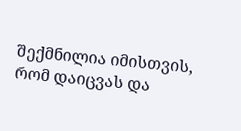შექმნილია იმისთვის, რომ დაიცვას და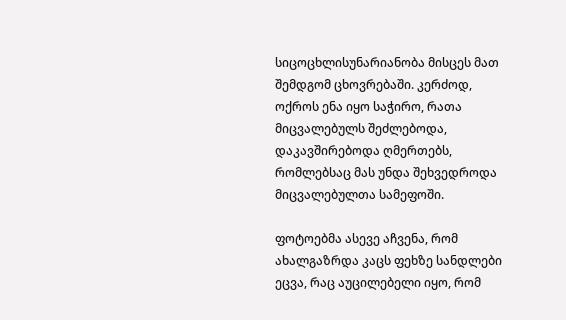სიცოცხლისუნარიანობა მისცეს მათ შემდგომ ცხოვრებაში. კერძოდ, ოქროს ენა იყო საჭირო, რათა მიცვალებულს შეძლებოდა, დაკავშირებოდა ღმერთებს, რომლებსაც მას უნდა შეხვედროდა მიცვალებულთა სამეფოში.

ფოტოებმა ასევე აჩვენა, რომ ახალგაზრდა კაცს ფეხზე სანდლები ეცვა, რაც აუცილებელი იყო, რომ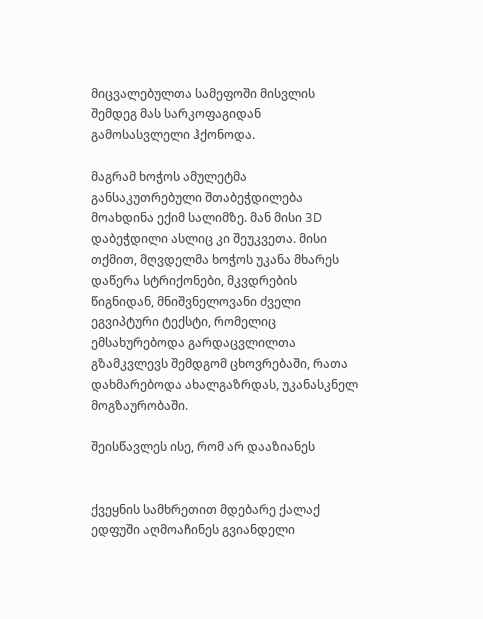მიცვალებულთა სამეფოში მისვლის შემდეგ მას სარკოფაგიდან გამოსასვლელი ჰქონოდა.

მაგრამ ხოჭოს ამულეტმა განსაკუთრებული შთაბეჭდილება მოახდინა ექიმ სალიმზე. მან მისი 3D დაბეჭდილი ასლიც კი შეუკვეთა. მისი თქმით, მღვდელმა ხოჭოს უკანა მხარეს დაწერა სტრიქონები, მკვდრების წიგნიდან, მნიშვნელოვანი ძველი ეგვიპტური ტექსტი, რომელიც ემსახურებოდა გარდაცვლილთა გზამკვლევს შემდგომ ცხოვრებაში, რათა დახმარებოდა ახალგაზრდას, უკანასკნელ მოგზაურობაში.

შეისწავლეს ისე, რომ არ დააზიანეს


ქვეყნის სამხრეთით მდებარე ქალაქ ედფუში აღმოაჩინეს გვიანდელი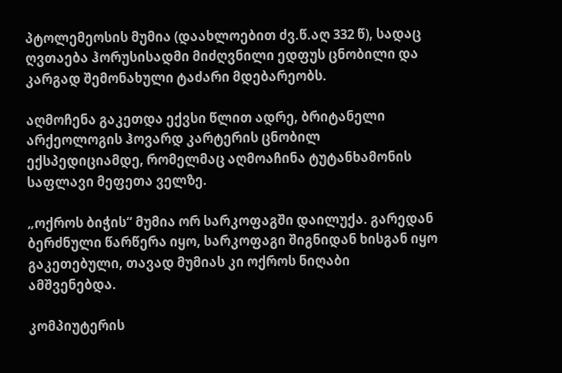პტოლემეოსის მუმია (დაახლოებით ძვ.წ.აღ 332 წ), სადაც ღვთაება ჰორუსისადმი მიძღვნილი ედფუს ცნობილი და კარგად შემონახული ტაძარი მდებარეობს.

აღმოჩენა გაკეთდა ექვსი წლით ადრე, ბრიტანელი არქეოლოგის ჰოვარდ კარტერის ცნობილ ექსპედიციამდე, რომელმაც აღმოაჩინა ტუტანხამონის საფლავი მეფეთა ველზე.

„ოქროს ბიჭის“ მუმია ორ სარკოფაგში დაილუქა. გარედან ბერძნული წარწერა იყო, სარკოფაგი შიგნიდან ხისგან იყო გაკეთებული, თავად მუმიას კი ოქროს ნიღაბი ამშვენებდა.

კომპიუტერის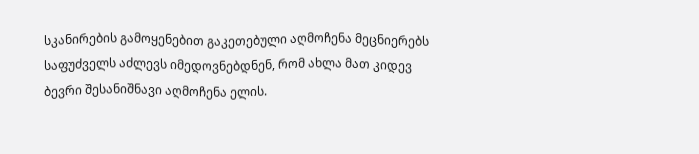სკანირების გამოყენებით გაკეთებული აღმოჩენა მეცნიერებს საფუძველს აძლევს იმედოვნებდნენ, რომ ახლა მათ კიდევ ბევრი შესანიშნავი აღმოჩენა ელის.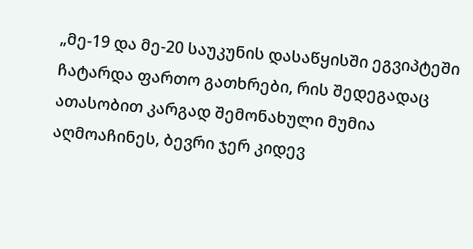„მე-19 და მე-20 საუკუნის დასაწყისში ეგვიპტეში ჩატარდა ფართო გათხრები, რის შედეგადაც ათასობით კარგად შემონახული მუმია აღმოაჩინეს, ბევრი ჯერ კიდევ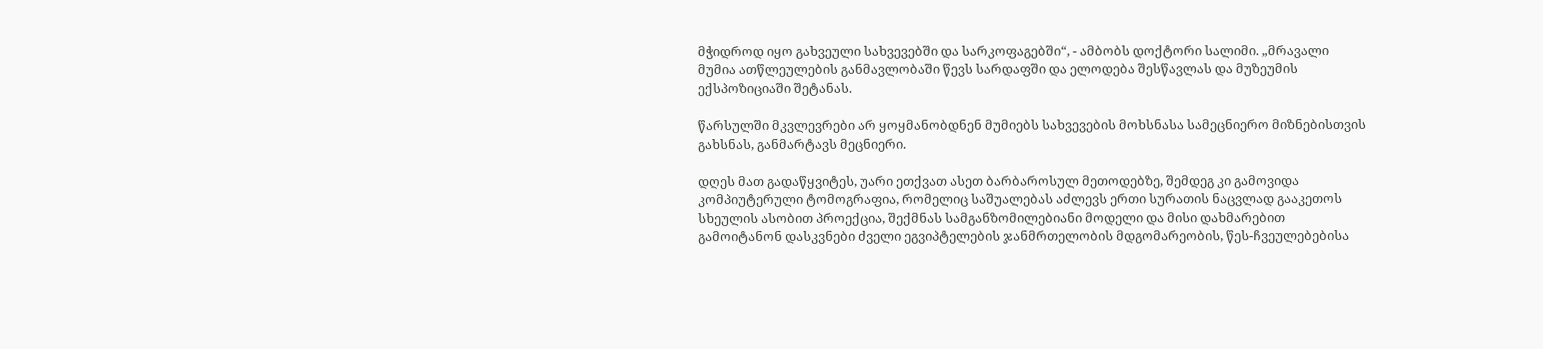მჭიდროდ იყო გახვეული სახვევებში და სარკოფაგებში“, - ამბობს დოქტორი სალიმი. „მრავალი მუმია ათწლეულების განმავლობაში წევს სარდაფში და ელოდება შესწავლას და მუზეუმის ექსპოზიციაში შეტანას.

წარსულში მკვლევრები არ ყოყმანობდნენ მუმიებს სახვევების მოხსნასა სამეცნიერო მიზნებისთვის გახსნას, განმარტავს მეცნიერი.

დღეს მათ გადაწყვიტეს, უარი ეთქვათ ასეთ ბარბაროსულ მეთოდებზე, შემდეგ კი გამოვიდა კომპიუტერული ტომოგრაფია, რომელიც საშუალებას აძლევს ერთი სურათის ნაცვლად გააკეთოს სხეულის ასობით პროექცია, შექმნას სამგანზომილებიანი მოდელი და მისი დახმარებით გამოიტანონ დასკვნები ძველი ეგვიპტელების ჯანმრთელობის მდგომარეობის, წეს-ჩვეულებებისა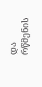და რწმენის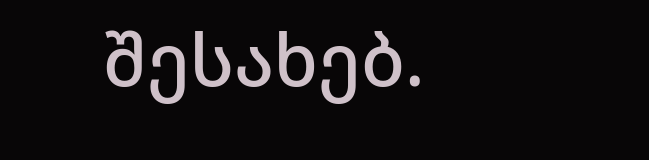შესახებ.